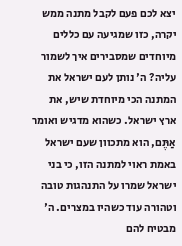יצא לכם פעם לקבל מתנה ממש יקרה, כזו שמגיעה עם כללים מיוחדים שמסבירים איך לשמור עליה? ה' נותן לעם ישראל את המתנה הכי מיוחדת שיש, את ארץ ישראל. כשהוא מדגיש ואומר אַתֶּם, הוא מתכוון שעם ישראל באמת ראוי למתנה הזו, כי בני ישראל שמרו על התנהגות טובה וטהורה עוד כשהיו במצרים. ה' מבטיח להם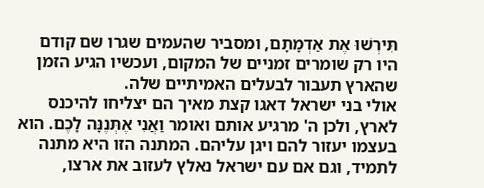תִּירְשׁוּ אֶת אַדְמָתָם, ומסביר שהעמים שגרו שם קודם היו רק שומרים זמניים של המקום, ועכשיו הגיע הזמן שהארץ תעבור לבעלים האמיתיים שלה.
אולי בני ישראל דאגו קצת מאיך הם יצליחו להיכנס לארץ, ולכן ה' מרגיע אותם ואומר וַאֲנִי אֶתְּנֶנָּה לָכֶם. הוא בעצמו יעזור להם ויגן עליהם. המתנה הזו היא מתנה לתמיד, וגם אם עם ישראל נאלץ לעזוב את ארצו,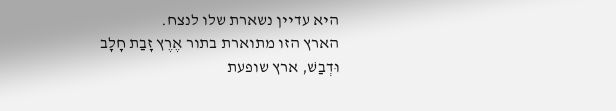היא עדיין נשארת שלו לנצח.
הארץ הזו מתוארת בתור אֶרֶץ זָבַת חָלָב וּדְבַשׁ, ארץ שופעת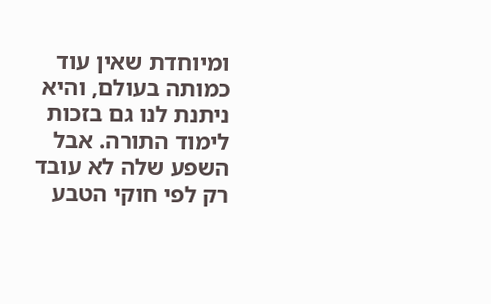ומיוחדת שאין עוד כמותה בעולם, והיא ניתנת לנו גם בזכות לימוד התורה. אבל השפע שלה לא עובד רק לפי חוקי הטבע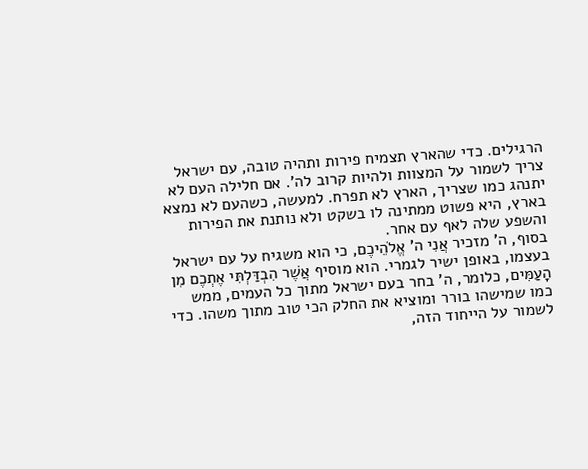הרגילים. כדי שהארץ תצמיח פירות ותהיה טובה, עם ישראל צריך לשמור על המצוות ולהיות קרוב לה'. אם חלילה העם לא יתנהג כמו שצריך, הארץ לא תפרח. למעשה, כשהעם לא נמצא בארץ, היא פשוט ממתינה לו בשקט ולא נותנת את הפירות והשפע שלה לאף עם אחר.
בסוף, ה' מזכיר אֲנִי ה' אֱלֹהֵיכֶם, כי הוא משגיח על עם ישראל בעצמו, באופן ישיר לגמרי. הוא מוסיף אֲשֶׁר הִבְדַּלְתִּי אֶתְכֶם מִן הָעַמִּים, כלומר, ה' בחר בעם ישראל מתוך כל העמים, ממש כמו שמישהו בורר ומוציא את החלק הכי טוב מתוך משהו. כדי לשמור על הייחוד הזה,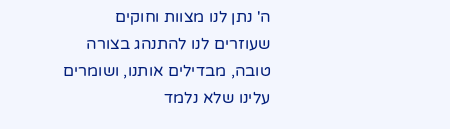ה' נתן לנו מצוות וחוקים שעוזרים לנו להתנהג בצורה טובה, מבדילים אותנו, ושומרים עלינו שלא נלמד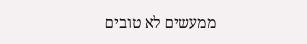ממעשים לא טובים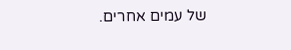של עמים אחרים.